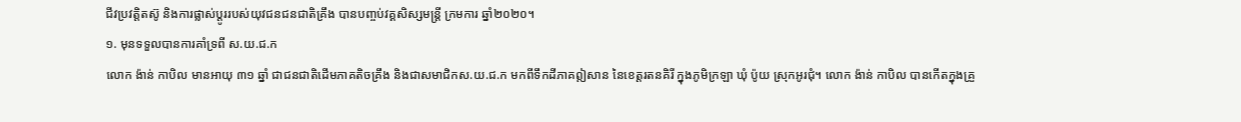ជីវប្រវត្តិតស៊ូ និងការផ្លាស់ប្តូររបស់យុវជនជនជាតិគ្រឹង បានបញ្ចប់វគ្គសិស្សមន្ត្រី ក្រមការ ឆ្នាំ២០២០។
១. មុនទទួលបានការគាំទ្រពី ស.យ.ជ.ក
លោក ង៉ាន់ កាបិល មានអាយុ ៣១ ឆ្នាំ ជាជនជាតិដើមភាគតិចគ្រឹង និងជាសមាជិកស.យ.ជ.ក មកពីទឹកដីភាគឦសាន នៃខេត្តរតនគិរី ក្នុងភូមិក្រឡា ឃុំ ប៉ូយ ស្រុកអូរជុំ។ លោក ង៉ាន់ កាបិល បានកើតក្នុងគ្រួ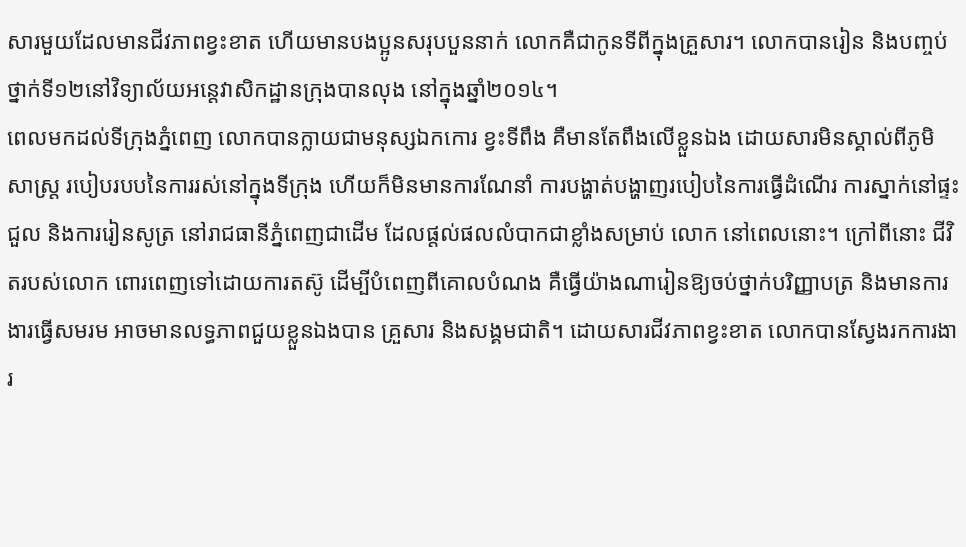សារមួយដែលមានជីវភាពខ្វះខាត ហើយមានបងប្អូនសរុបបួននាក់ លោកគឺជាកូនទីពីក្នុងគ្រួសារ។ លោកបានរៀន និងបញ្ចប់ថ្នាក់ទី១២នៅវិទ្យាល័យអន្តេវាសិកដ្ឋានក្រុងបានលុង នៅក្នុងឆ្នាំ២០១៤។
ពេលមកដល់ទីក្រុងភ្នំពេញ លោកបានក្លាយជាមនុស្សឯកកោរ ខ្វះទីពឹង គឺមានតែពឹងលើខ្លួនឯង ដោយសារមិនស្គាល់ពីភូមិសាស្រ្ត របៀបរបបនៃការរស់នៅក្នុងទីក្រុង ហើយក៏មិនមានការណែនាំ ការបង្ហាត់បង្ហាញរបៀបនៃការធ្វើដំណើរ ការស្នាក់នៅផ្ទះជួល និងការរៀនសូត្រ នៅរាជធានីភ្នំពេញជាដើម ដែលផ្តល់ផលលំបាកជាខ្លាំងសម្រាប់ លោក នៅពេលនោះ។ ក្រៅពីនោះ ជីវិតរបស់លោក ពោរពេញទៅដោយការតស៊ូ ដើម្បីបំពេញពីគោលបំណង គឺធ្វើយ៉ាងណារៀនឱ្យចប់ថ្នាក់បរិញ្ញាបត្រ និងមានការងារធ្វើសមរម អាចមានលទ្ធភាពជួយខ្លួនឯងបាន គ្រួសារ និងសង្គមជាតិ។ ដោយសារជីវភាពខ្វះខាត លោកបានស្វែងរកការងារ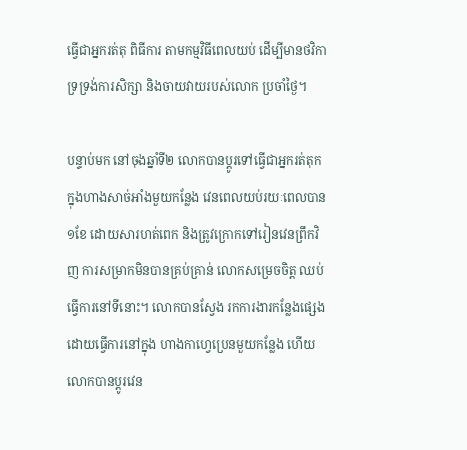ធ្វើជាអ្នករត់តុ ពិធីការ តាមកម្មវិធីពេលយប់ ដើម្បីមានថវិកាទ្រទ្រង់ការសិក្សា និងចាយវាយរបស់លោក ប្រចាំថ្ងៃ។

បន្ទាប់មក នៅចុងឆ្នាំទី២ លោកបានប្តូរទៅធ្វើជាអ្នករត់តុក ក្នុងហាងសាច់អាំងមួយកន្លែង វេនពេលយប់រយៈពេលបាន ១ខែ ដោយសារហត់ពេក និងត្រូវក្រោកទៅរៀនវេនព្រឹកវិញ ការសម្រាកមិនបានគ្រប់គ្រាន់ លោកសម្រេចចិត្ត ឈប់ធ្វើការនៅទីនោះ។ លោកបានស្វែង រកការងារកន្លែងផ្សេង ដោយធ្វើការនៅក្នុង ហាងកាហ្វេប្រេនមួយកន្លែង ហើយលោកបានប្តូរវេន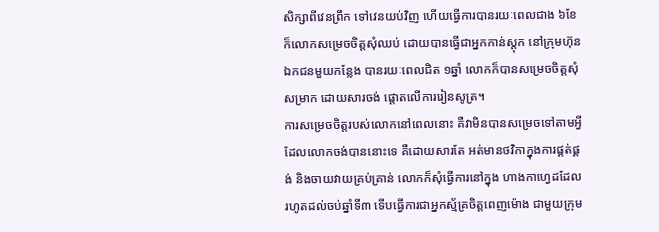សិក្សាពីវេនព្រឹក ទៅវេនយប់វិញ ហើយធ្វើការបានរយៈពេលជាង ៦ខែ ក៏លោកសម្រេចចិត្តសុំឈប់ ដោយបានធ្វើជាអ្នកកាន់ស្តុក នៅក្រុមហ៊ុនឯកជនមួយកន្លែង បានរយៈពេលជិត ១ឆ្នាំ លោកក៏បានសម្រេចចិត្តសុំសម្រាក ដោយសារចង់ ផ្តោតលើការរៀនសូត្រ។
ការសម្រេចចិត្តរបស់លោកនៅពេលនោះ គឺវាមិនបានសម្រេចទៅតាមអ្វីដែលលោកចង់បាននោះទេ គឺដោយសារតែ អត់មានថវិកាក្នុងការផ្គត់ផ្គង់ និងចាយវាយគ្រប់គ្រាន់ លោកក៏សុំធ្វើការនៅក្នុង ហាងកាហ្វេដដែល រហូតដល់ចប់ឆ្នាំទី៣ ទើបធ្វើការជាអ្នកស្ម័គ្រចិត្តពេញម៉ោង ជាមួយក្រុម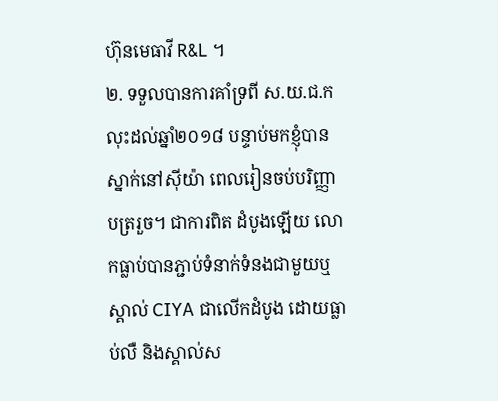ហ៊ុនមេធាវី R&L ។
២. ទទួលបានការគាំទ្រពី ស.យ.ជ.ក
លុះដល់ឆ្នាំ២០១៨ បន្ទាប់មកខ្ញុំបានស្នាក់នៅស៊ីយ៉ា ពេលរៀនចប់បរិញ្ញាបត្ររួច។ ជាការពិត ដំបូងឡើយ លោកធ្លាប់បានភ្ជាប់ទំនាក់ទំនងជាមួយឬស្គាល់ CIYA ជាលើកដំបូង ដោយធ្លាប់លឺ និងស្គាល់ស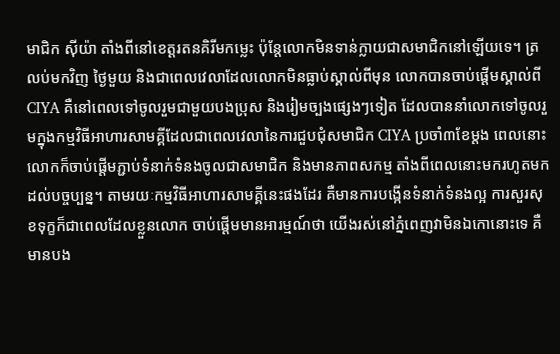មាជិក ស៊ីយ៉ា តាំងពីនៅខេត្តរតនគិរីមកម្លេះ ប៉ុន្តែលោកមិនទាន់ក្លាយជាសមាជិកនៅឡើយទេ។ ត្រលប់មកវិញ ថ្ងៃមួយ និងជាពេលវេលាដែលលោកមិនធ្លាប់ស្គាល់ពីមុន លោកបានចាប់ផ្តើមស្គាល់ពី CIYA គឺនៅពេលទៅចូលរួមជាមួយបងប្រុស និងរៀមច្បងផ្សេងៗទៀត ដែលបាននាំលោកទៅចូលរួមក្នុងកម្មវិធីអាហារសាមគ្គីដែលជាពេលវេលានៃការជួបជុំសមាជិក CIYA ប្រចាំ៣ខែម្តង ពេលនោះ លោកក៏ចាប់ផ្តើមភ្ជាប់ទំនាក់ទំនងចូលជាសមាជិក និងមានភាពសកម្ម តាំងពីពេលនោះមករហូតមកដល់បច្ចប្បន្ន។ តាមរយៈកម្មវិធីអាហារសាមគ្គីនេះផងដែរ គឺមានការបង្កើនទំនាក់ទំនងល្អ ការសួរសុខទុក្ខក៏ជាពេលដែលខ្លួនលោក ចាប់ផ្តើមមានអារម្មណ៍ថា យើងរស់នៅភ្នំពេញវាមិនឯកោនោះទេ គឺមានបង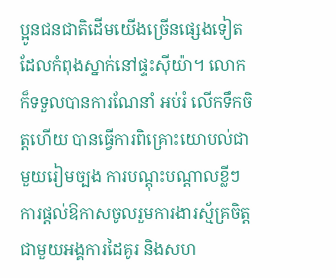ប្អូនជនជាតិដើមយើងច្រើនផ្សេងទៀត ដែលកំពុងស្នាក់នៅផ្ទះស៊ីយ៉ា។ លោកក៏ទទួលបានការណែនាំ អប់រំ លើកទឹកចិត្តហើយ បានធ្វើការពិគ្រោះយោបល់ជាមួយរៀមច្បង ការបណ្តុះបណ្តាលខ្លីៗ ការផ្តល់ឱកាសចូលរួមការងារស្ម័គ្រចិត្ត ជាមួយអង្គការដៃគូរ និងសហ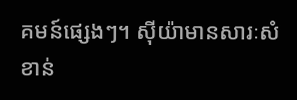គមន៍ផ្សេងៗ។ ស៊ីយ៉ាមានសារៈសំខាន់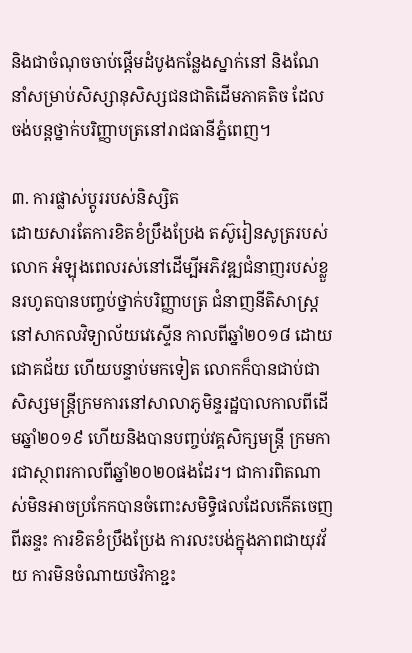និងជាចំណុចចាប់ផ្តើមដំបូងកន្លែងស្នាក់នៅ និងណែនាំសម្រាប់សិស្សានុសិស្សជនជាតិដើមភាគតិច ដែលចង់បន្តថ្នាក់បរិញ្ញាបត្រនៅរាជធានីភ្នំពេញ។

៣. ការផ្លាស់ប្តូររបស់និស្សិត
ដោយសារតែការខិតខំប្រឹងប្រែង តស៊ូរៀនសូត្ររបស់លោក អំឡុងពេលរស់នៅដើម្បីអភិវឌ្ឍជំនាញរបស់ខ្លួនរហូតបានបញ្ចប់ថ្នាក់បរិញ្ញាបត្រ ជំនាញនីតិសាស្ត្រ នៅសាកលវិទ្យាល័យវេស្ទើន កាលពីឆ្នាំ២០១៨ ដោយជោគជ័យ ហើយបន្ទាប់មកទៀត លោកក៏បានជាប់ជាសិស្សមន្ត្រីក្រមការនៅសាលាភូមិន្ទរដ្ឋបាលកាលពីដើមឆ្នាំ២០១៩ ហើយនិងបានបញ្ចប់វគ្គសិក្សមន្ត្រី ក្រមការជាស្ថាពរកាលពីឆ្នាំ២០២០ផងដែរ។ ជាការពិតណាស់មិនអាចប្រកែកបានចំពោះសមិទ្ធិផលដែលកើតចេញពីឆន្ទះ ការខិតខំប្រឹងប្រែង ការលះបង់ក្នុងភាពជាយុវវ័យ ការមិនចំណាយថវិកាខ្ជះ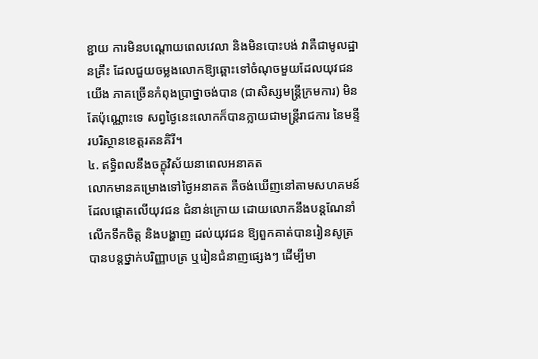ខ្ជាយ ការមិនបណ្តោយពេលវេលា និងមិនបោះបង់ វាគឺជាមូលដ្ឋានគ្រឹះ ដែលជួយចម្លងលោកឱ្យឆ្ពោះទៅចំណុចមួយដែលយុវជន យើង ភាគច្រើនកំពុងប្រាថ្នាចង់បាន (ជាសិស្សមន្ត្រីក្រមការ) មិនតែប៉ុណ្ណោះទេ សព្វថ្ងៃនេះលោកក៏បានក្លាយជាមន្ត្រីរាជការ នៃមន្ទីរបរិស្ថានខេត្តរតនគិរី។
៤. ឥទ្ធិពលនឹងចក្ខុវិស័យនាពេលអនាគត
លោកមានគម្រោងទៅថ្ងៃអនាគត គឺចង់ឃើញនៅតាមសហគមន៍ដែលផ្តោតលើយុវជន ជំនាន់ក្រោយ ដោយលោកនឹងបន្តណែនាំ លើកទឹកចិត្ត និងបង្ហាញ ដល់យុវជន ឱ្យពួកគាត់បានរៀនសូត្រ បានបន្តថ្នាក់បរិញ្ញាបត្រ ឬរៀនជំនាញផ្សេងៗ ដើម្បីមា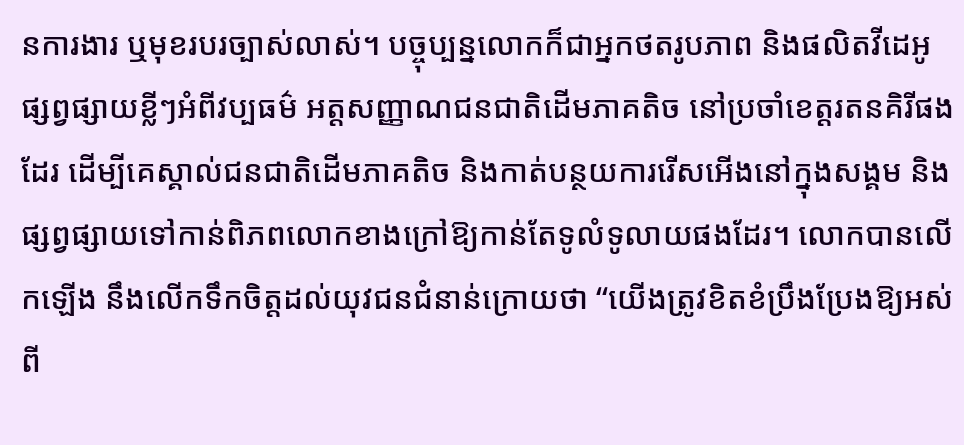នការងារ ឬមុខរបរច្បាស់លាស់។ បច្ចុប្បន្នលោកក៏ជាអ្នកថតរូបភាព និងផលិតវីដេអូផ្សព្វផ្សាយខ្លីៗអំពីវប្បធម៌ អត្តសញ្ញាណជនជាតិដើមភាគតិច នៅប្រចាំខេត្តរតនគិរីផងដែរ ដើម្បីគេស្គាល់ជនជាតិដើមភាគតិច និងកាត់បន្ថយការរើសអើងនៅក្នុងសង្គម និងផ្សព្វផ្សាយទៅកាន់ពិភពលោកខាងក្រៅឱ្យកាន់តែទូលំទូលាយផងដែរ។ លោកបានលើកឡើង នឹងលើកទឹកចិត្តដល់យុវជនជំនាន់ក្រោយថា “យើងត្រូវខិតខំប្រឹងប្រែងឱ្យអស់ពី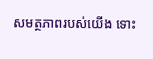សមត្ថភាពរបស់យើង ទោះ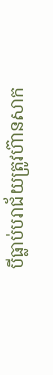បីធ្លាប់បរាជ័យត្រូវហ៊ានសាក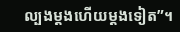ល្បងម្តងហើយម្តងទៀត”។